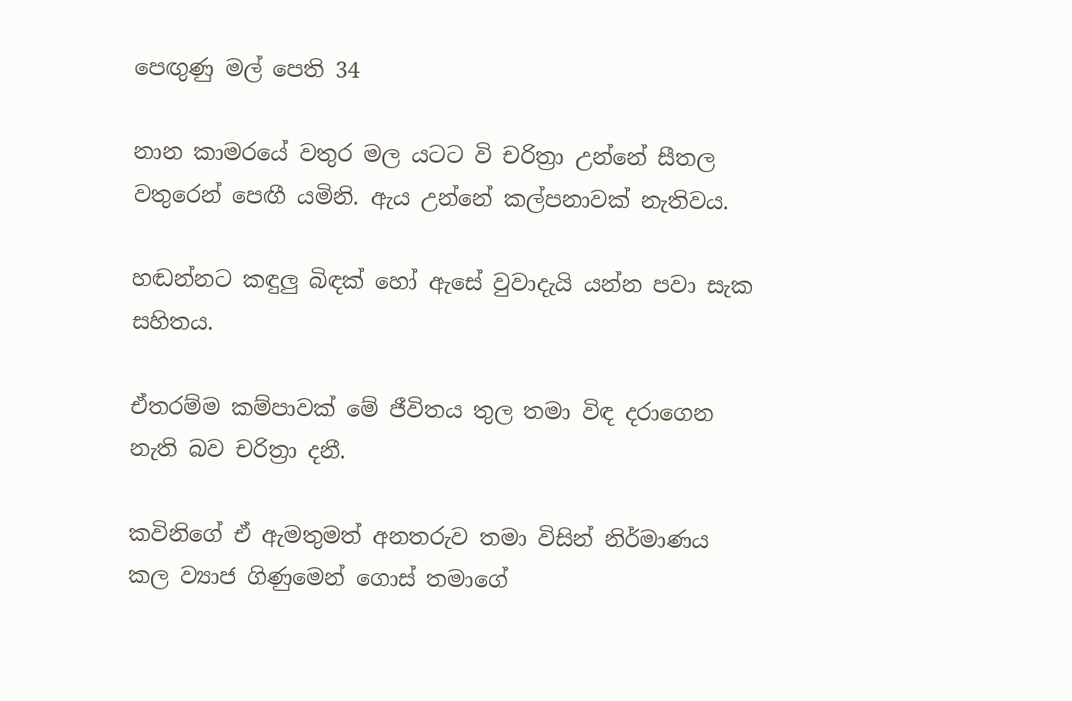පෙඟුණු මල් පෙති 34

නාන කාමරයේ වතුර මල යටට වි චරිත්‍රා උන්නේ සීතල වතුරෙන් පෙඟී යමිනි. ඇය උන්නේ කල්පනාවක් නැතිවය.

හඬන්නට කඳුලු බිඳක් හෝ ඇසේ වුවාදැයි යන්න පවා සැක සහිතය.

ඒතරම්ම කම්පාවක් මේ ජීවිතය තුල තමා විඳ දරාගෙන නැති බව චරිත්‍රා දනී.

කවිනිගේ ඒ ඇමතුමත් අනතරුව තමා විසින් නිර්මාණය කල ව්‍යාජ ගිණුමෙන් ගොස් තමාගේ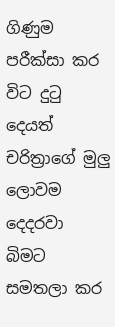ගිණුම පරීක්සා කර විට දුටු දෙයත් චරිත්‍රාගේ මුලු ලොවම දෙදරවා බිමට සමතලා කර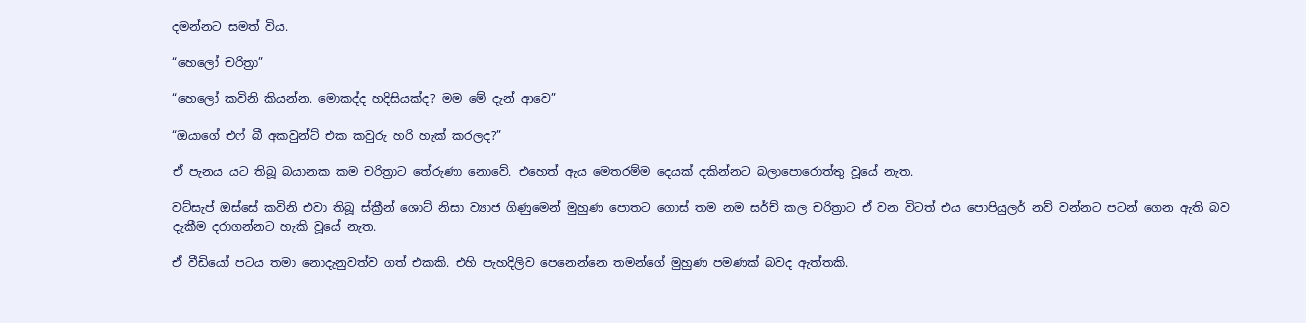දමන්නට සමත් විය.

“හෙලෝ චරිත්‍රා”

“හෙලෝ කවිනි කියන්න. මොකද්ද හදිසියක්ද? මම මේ දැන් ආවෙ”

“ඔයාගේ එෆ් බී අකවුන්ට් එක කවුරු හරි හැක් කරලද?”

ඒ පැනය යට තිබූ බයානක කම චරිත්‍රාට තේරුණා නොවේ. එහෙත් ඇය මෙතරම්ම දෙයක් දකින්නට බලාපොරොත්තු වූයේ නැත.

වට්සැප් ඔස්සේ කවිනි එවා තිබූ ස්ක්‍රීන් ශොට් නිසා ව්‍යාජ ගිණුමෙන් මුහුණ පොතට ගොස් තම නම සර්ච් කල චරිත්‍රාට ඒ වන විටත් එය පොපියුලර් නව් වන්නට පටන් ගෙන ඇති බව දැකීම දරාගන්නට හැකි වූයේ නැත.

ඒ වීඩියෝ පටය තමා නොදැනුවත්ව ගත් එකකි. එහි පැහදිලිව පෙනෙන්නෙ තමන්ගේ මුහුණ පමණක් බවද ඇත්තකි.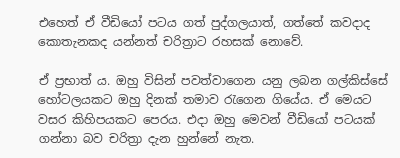එහෙත් ඒ වීඩියෝ පටය ගත් පුද්ගලයාත්, ගත්තේ කවදාද කොතැනකද යන්නත් චරිත්‍රාට රහසක් නොවේ.

ඒ ප්‍රභාත් ය. ඔහු විසින් පවත්වාගෙන යනු ලබන ගල්කිස්සේ හෝටලයකට ඔහු දිනක් තමාව රැගෙන ගියේය. ඒ මෙයට වසර කිහිපයකට පෙරය. එදා ඔහු මෙවන් වීඩියෝ පටයක් ගන්නා බව චරිත්‍රා දැන හුන්නේ නැත.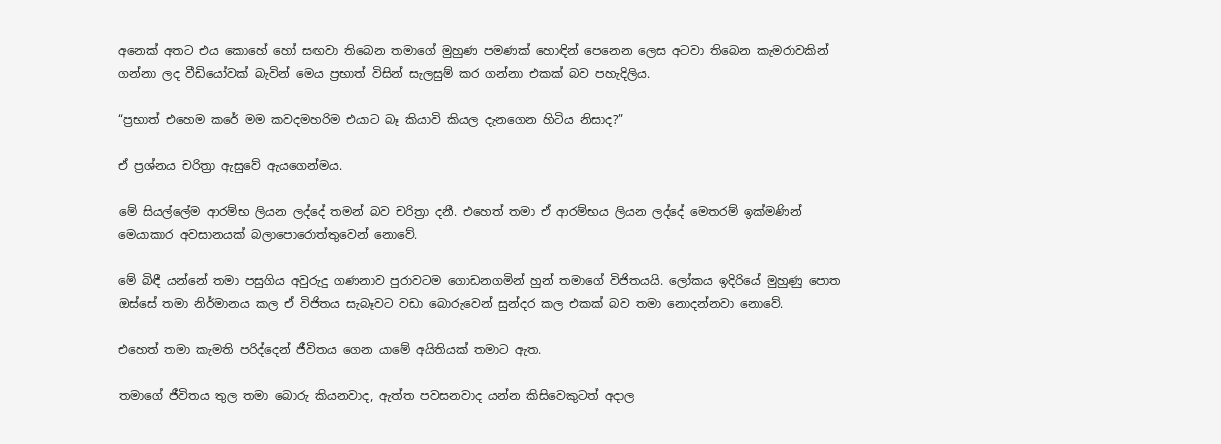අනෙක් අතට එය කොහේ හෝ සඟවා තිබෙන තමාගේ මුහුණ පමණක් හොඳින් පෙනෙන ලෙස අටවා තිබෙන කැමරාවකින් ගන්නා ලද වීඩියෝවක් බැවින් මෙය ප්‍රභාත් විසින් සැලසුම් කර ගන්නා එකක් බව පහැදිලිය.

“ප්‍රභාත් එහෙම කරේ මම කවදමහරිම එයාට බෑ කියාවි කියල දැනගෙන හිටිය නිසාද?”

ඒ ප්‍රශ්නය චරිත්‍රා ඇසුවේ ඇයගෙන්මය.

මේ සියල්ලේම ආරම්භ ලියන ලද්දේ තමන් බව චරිත්‍රා දනී. එහෙත් තමා ඒ ආරම්භය ලියන ලද්දේ මෙතරම් ඉක්මණින් මෙයාකාර අවසානයක් බලාපොරොත්තුවෙන් නොවේ.

මේ බිඳී යන්නේ තමා පසුගිය අවුරුදු ගණනාව පුරාවටම ගොඩනගමින් හුන් තමාගේ විජිතයයි. ලෝකය ඉදිරියේ මුහුණු පොත ඔස්සේ තමා නිර්මානය කල ඒ විජිතය සැබෑවට වඩා බොරුවෙන් සුන්දර කල එකක් බව තමා නොදන්නවා නොවේ.

එහෙත් තමා කැමති පරිද්දෙන් ජීවිතය ගෙන යාමේ අයිතියක් තමාට ඇත.

තමාගේ ජීවිතය තුල තමා බොරු කියනවාද, ඇත්ත පවසනවාද යන්න කිසිවෙකුටත් අදාල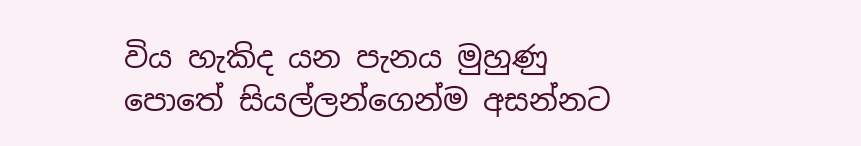විය හැකිද යන පැනය මුහුණු පොතේ සියල්ලන්ගෙන්ම අසන්නට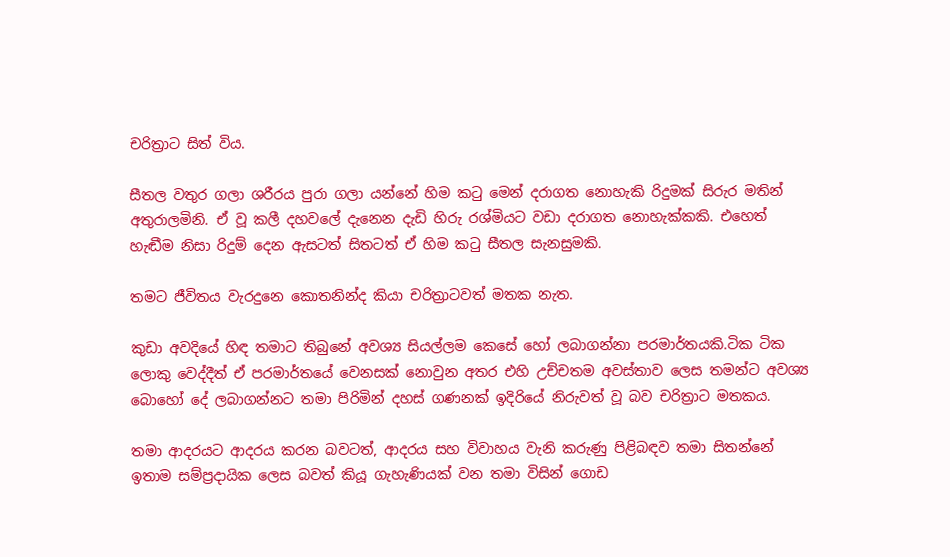චරිත්‍රාට සිත් විය.

සීතල වතුර ගලා ශරීරය පුරා ගලා යන්නේ හිම කටු මෙන් දරාගත නොහැකි රිදුමක් සිරුර මතින් අතුරාලමිනි. ඒ වූ කලී දහවලේ දැනෙන දැඩි හිරු රශ්මියට වඩා දරාගත නොහැක්කකි. එහෙත් හැඬීම නිසා රිදුම් දෙන ඇසටත් සිතටත් ඒ හිම කටු සීතල සැනසුමකි.

තමට ජීවිතය වැරදුනෙ කොතනින්ද කියා චරිත්‍රාටවත් මතක නැත.

කුඩා අවදියේ හිඳ තමාට තිබුනේ අවශ්‍ය සියල්ලම කෙසේ හෝ ලබාගන්නා පරමාර්තයකි.ටික ටික ලොකු වෙද්දීත් ඒ පරමාර්තයේ වෙනසක් නොවුන අතර එහි උච්චතම අවස්තාව ලෙස තමන්ට අවශ්‍ය බොහෝ දේ ලබාගන්නට තමා පිරිමින් දහස් ගණනක් ඉදිරියේ නිරුවත් වූ බව චරිත්‍රාට මතකය.

තමා ආදරයට ආදරය කරන බවටත්, ආදරය සහ විවාහය වැනි කරුණු පිළිබඳව තමා සිතන්නේ ඉතාම සම්ප්‍රදායික ලෙස බවත් කියූ ගැහැණියක් වන තමා විසින් ගොඩ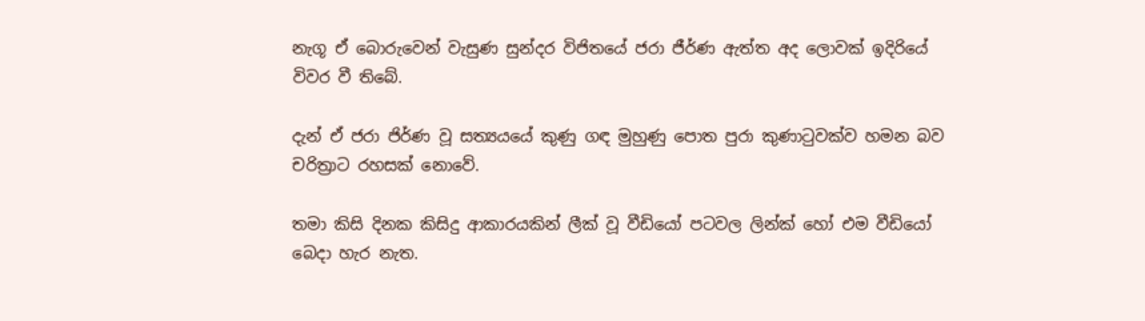නැගූ ඒ බොරුවෙන් වැසුණ සුන්දර විජිතයේ ජරා ජීර්ණ ඇත්ත අද ලොවක් ඉදිරියේ විවර වී තිබේ.

දැන් ඒ ජරා ජිර්ණ වූ සත්‍යයයේ කුණු ගඳ මුහුණු පොත පුරා කුණාටුවක්ව හමන බව චරිත්‍රාට රහසක් නොවේ.

තමා කිසි දිනක කිසිදු ආකාරයකින් ලීක් වූ වීඩියෝ පටවල ලින්ක් හෝ එම වීඩියෝ බෙදා හැර නැත.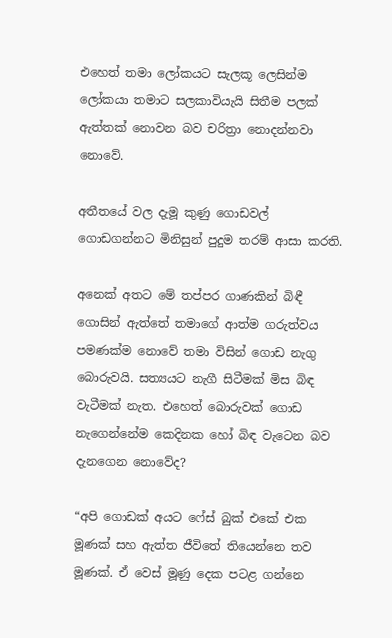එහෙත් තමා ලෝකයට සැලකූ ලෙසින්ම ලෝකයා තමාට සලකාවියැයි සිතීම පලක් ඇත්තක් නොවන බව චරිත්‍රා නොදන්නවා නොවේ.

අතීතයේ වල දැමූ කුණු ගොඩවල් ගොඩගන්නට මිනිසුන් පුදුම තරම් ආසා කරති.

අනෙක් අතට මේ තප්පර ගාණකින් බිඳී ගොසින් ඇත්තේ තමාගේ ආත්ම ගරුත්වය පමණක්ම නොවේ තමා විසින් ගොඩ නැගු බොරුවයි. සත්‍යයට නැගී සිටීමක් මිස බිඳ වැටීමක් නැත. එහෙත් බොරුවක් ගොඩ නැගෙන්නේම කෙදිනක හෝ බිඳ වැටෙන බව දැනගෙන නොවේද?

“අපි ගොඩක් අයට ෆේස් බුක් එකේ එක මූණක් සහ ඇත්ත ජීවිතේ තියෙන්නෙ තව මූණක්. ඒ වෙස් මූණු දෙක පටළ ගන්නෙ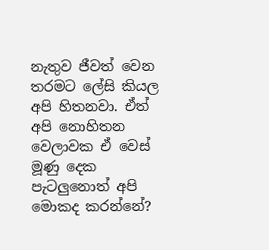නැතුව ජීවත් වෙන තරමට ලේසි කියල අපි හිතනවා. ඒත් අපි නොහිතන වෙලාවක ඒ වෙස් මූණු දෙක පැටලුනොත් අපි මොකද කරන්නේ?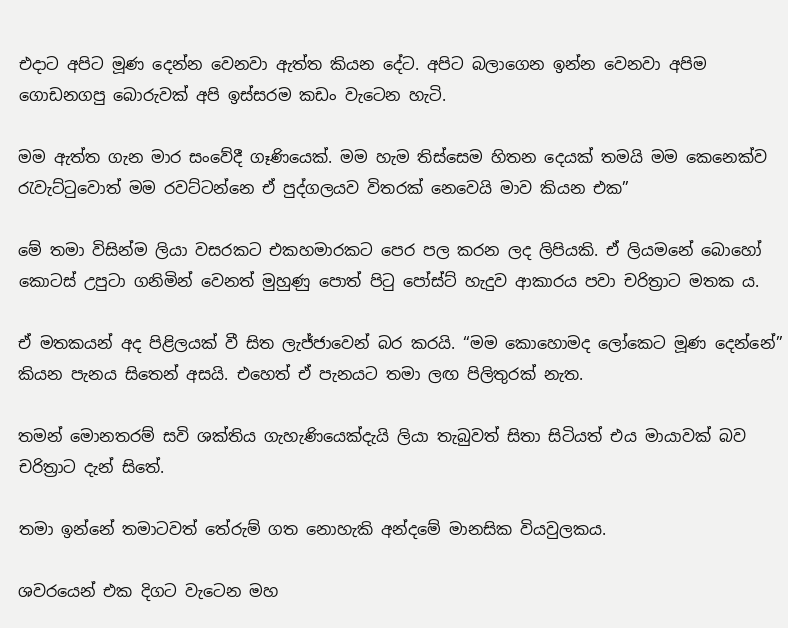එදාට අපිට මූණ දෙන්න වෙනවා ඇත්ත කියන දේට. අපිට බලාගෙන ඉන්න වෙනවා අපිම ගොඩනගපු බොරුවක් අපි ඉස්සරම කඩං වැටෙන හැටි.

මම ඇත්ත ගැන මාර සංවේදී ගෑණියෙක්. මම හැම තිස්සෙම හිතන දෙයක් තමයි මම කෙනෙක්ව රැවැට්ටුවොත් මම රවට්ටන්නෙ ඒ පුද්ගලයව විතරක් නෙවෙයි මාව කියන එක”

මේ තමා විසින්ම ලියා වසරකට එකහමාරකට පෙර පල කරන ලද ලිපියකි. ඒ ලියමනේ බොහෝ කොටස් උපුටා ගනිමින් වෙනත් මුහුණු පොත් පිටු පෝස්ට් හැදුව ආකාරය පවා චරිත්‍රාට මතක ය.

ඒ මතකයන් අද පිළිලයක් වී සිත ලැජ්ජාවෙන් බර කරයි. “මම කොහොමද ලෝකෙට මූණ දෙන්නේ” කියන පැනය සිතෙන් අසයි. එහෙත් ඒ පැනයට තමා ලඟ පිලිතුරක් නැත.

තමන් මොනතරම් සවි ශක්තිය ගැහැණියෙක්දැයි ලියා තැබුවත් සිතා සිටියත් එය මායාවක් බව චරිත්‍රාට දැන් සිතේ.

තමා ඉන්නේ තමාටවත් තේරුම් ගත නොහැකි අන්දමේ මානසික වියවුලකය.

ශවරයෙන් එක දිගට වැටෙන මහ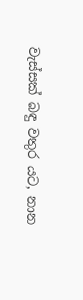වැස්සක් බඳු වතුර යට, නාන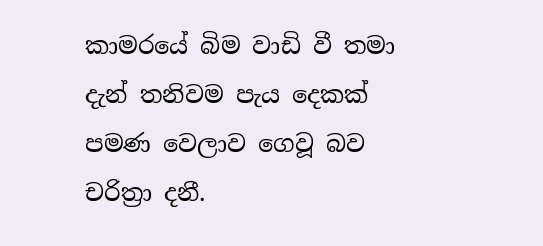කාමරයේ බිම වාඩි වී තමා දැන් තනිවම පැය දෙකක් පමණ වෙලාව ගෙවූ බව චරිත්‍රා දනී.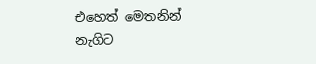එහෙත් මෙතනින් නැගිට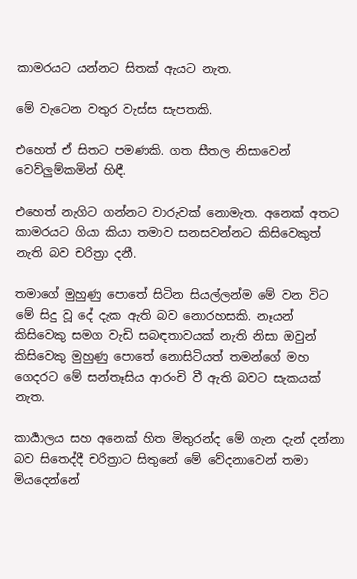කාමරයට යන්නට සිතක් ඇයට නැත.

මේ වැටෙන වතුර වැස්ස සැපතකි.

එහෙත් ඒ සිතට පමණකි. ගත සීතල නිසාවෙන් වෙව්ලුම්කමින් හිඳී.

එහෙත් නැගිට ගන්නට වාරුවක් නොමැත. අනෙක් අතට කාමරයට ගියා කියා තමාව සනසවන්නට කිසිවෙකුත් නැති බව චරිත්‍රා දනී.

තමාගේ මුහුණු පොතේ සිටින සියල්ලන්ම මේ වන විට මේ සිදු වූ දේ දැක ඇති බව නොරහසකි. නෑයන් කිසිවෙකු සමග වැඩි සබඳතාවයක් නැති නිසා ඔවුන් කිසිවෙකු මුහුණු පොතේ නොසිටියත් තමන්ගේ මහ ගෙදරට මේ සන්තෑසිය ආරංචි වී ඇති බවට සැකයක් නැත.

කාර්‍යාලය සහ අනෙක් හිත මිතුරන්ද මේ ගැන දැන් දන්නා බව සිතෙද්දී චරිත්‍රාට සිතුනේ මේ වේදනාවෙන් තමා මියදෙන්නේ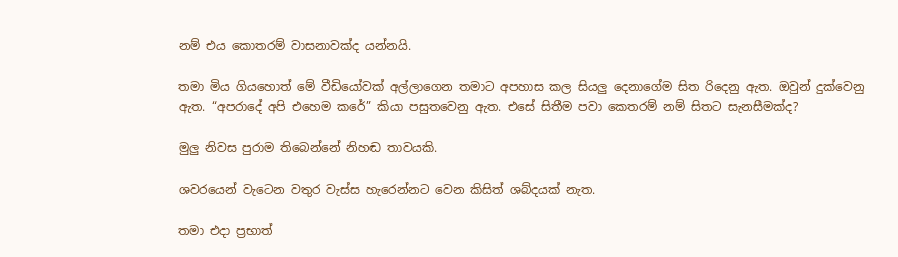නම් එය කොතරම් වාසනාවක්ද යන්නයි.

තමා මිය ගියහොත් මේ වීඩියෝවක් අල්ලාගෙන තමාට අපහාස කල සියලු දෙනාගේම සිත රිදෙනු ඇත. ඔවුන් දුක්වෙනු ඇත. “අපරාදේ අපි එහෙම කරේ” කියා පසුතවෙනු ඇත. එසේ සිතීම පවා කෙතරම් නම් සිතට සැනසීමක්ද?

මුලු නිවස පුරාම තිබෙන්නේ නිහඬ තාවයකි.

ශවරයෙන් වැටෙන වතුර වැස්ස හැරෙන්නට වෙන කිසිත් ශබ්දයක් නැත.

තමා එදා ප්‍රභාත්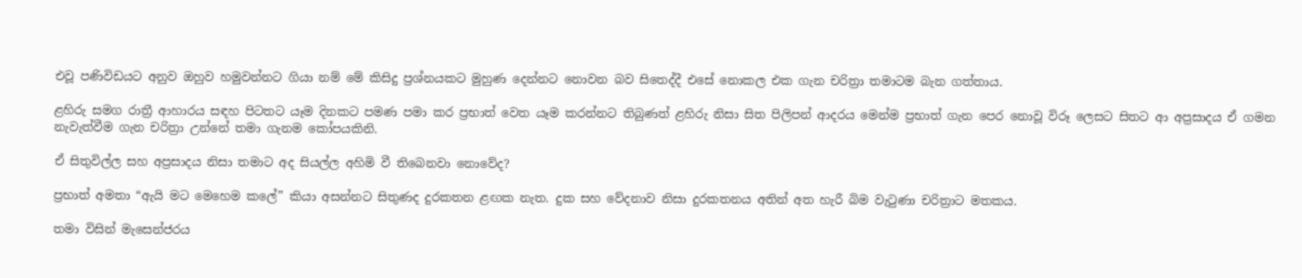එවූ පණිවිඩයට අනුව ඔහුව හමුවන්නට ගියා නම් මේ කිසිදු ප්‍රශ්නයකට මුහුණ දෙන්නට නොවන බව සිතෙද්දී එසේ නොකල එක ගැන චරිත්‍රා තමාටම බැන ගත්තාය.

ළහිරු සමග රාත්‍රී ආහාරය සඳහ පිටතට යෑම දිනකට පමණ පමා කර ප්‍රභාත් වෙත යෑම කරන්නට තිබුණත් ළහිරු නිසා සිත පිලිපන් ආදරය මෙන්ම ප්‍රභාත් ගැන පෙර නොවූ විරූ ලෙසට සිතට ආ අප්‍රසාදය ඒ ගමන නැවැත්වීම ගැන චරිත්‍රා උන්නේ තමා ගැනම කෝපයකිනි.

ඒ සිතුවිල්ල සහ අප්‍රසාදය නිසා තමාට අද සියල්ල අහිමි වී තිබෙනවා නොවේද?

ප්‍රභාත් අමතා “ඇයි මට මෙහෙම කලේ” කියා අසන්නට සිතුණද දුරකතන ළඟක නැත. දුක සහ වේදනාව නිසා දුරකතනය අතින් අත හැරී බිම වැටුණා චරිත්‍රාට මතකය.

තමා විසින් මැසෙන්ජරය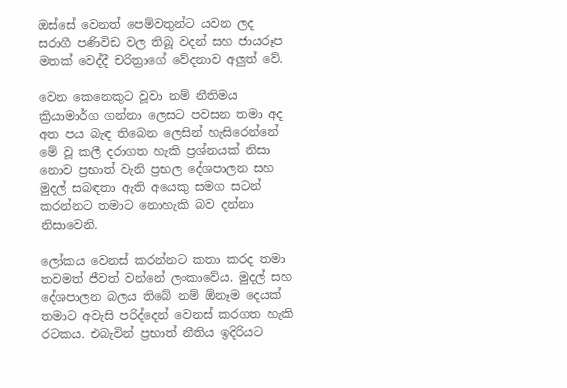ඔස්සේ වෙනත් පෙම්වතුන්ට යවන ලද සරාගී පණිවිඩ වල තිබූ වදන් සහ ජායරූප මතක් වෙද්දී චරිත්‍රාගේ වේදනාව අලුත් වේ.

වෙන කෙනෙකුට වූවා නම් නීතිමය ක්‍රියාමාර්ග ගන්නා ලෙසට පවසන තමා අද අත පය බැඳ තිබෙන ලෙසින් හැසිරෙන්නේ මේ වූ කලී දරාගත හැකි ප්‍රශ්නයක් නිසා නොව ප්‍රභාත් වැනි ප්‍රභල දේශපාලන සහ මුදල් සබඳතා ඇති අයෙකු සමග සටන් කරන්නට තමාට නොහැකි බව දන්නා නිසාවෙනි.

ලෝකය වෙනස් කරන්නට කතා කරද තමා තවමත් ජීවත් වන්නේ ලංකාවේය. මුදල් සහ දේශපාලන බලය තිබේ නම් ඕනෑම දෙයක් තමාට අවැසි පරිද්දෙන් වෙනස් කරගත හැකි රටකය. එබැවින් ප්‍රභාත් නීතිය ඉදිරියට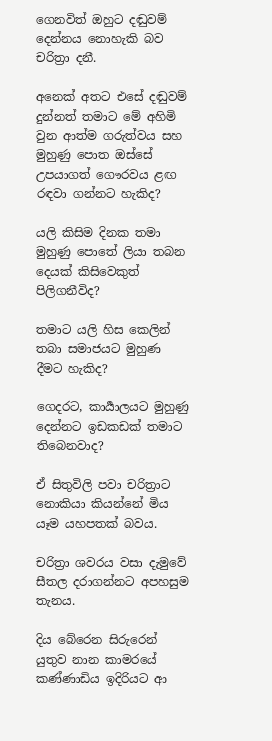ගෙනවිත් ඔහුට දඬුවම් දෙන්නය නොහැකි බව චරිත්‍රා දනී.

අනෙක් අතට එසේ දඬුවම් දුන්නත් තමාට මේ අහිමි වුන ආත්ම ගරුත්වය සහ මුහුණු පොත ඔස්සේ උපයාගත් ගෞරවය ළඟ රඳවා ගන්නට හැකිද?

යලි කිසිම දිනක තමා මුහුණු පොතේ ලියා තබන දෙයක් කිසිවෙකුත් පිලිගනීවිද?

තමාට යලි හිස කෙලින් තබා සමාජයට මුහුණ දීමට හැකිද?

ගෙදරට, කාර්‍යාලයට මුහුණු දෙන්නට ඉඩකඩක් තමාට තිබෙනවාද?

ඒ සිතුවිලි පවා චරිත්‍රාට නොකියා කියන්නේ මිය යෑම යහපතක් බවය.

චරිත්‍රා ශවරය වසා දැමුවේ සීතල දරාගන්නට අපහසුම තැනය.

දිය බේරෙන සිරුරෙන් යුතුව නාන කාමරයේ කණ්ණාඩිය ඉදිරියට ආ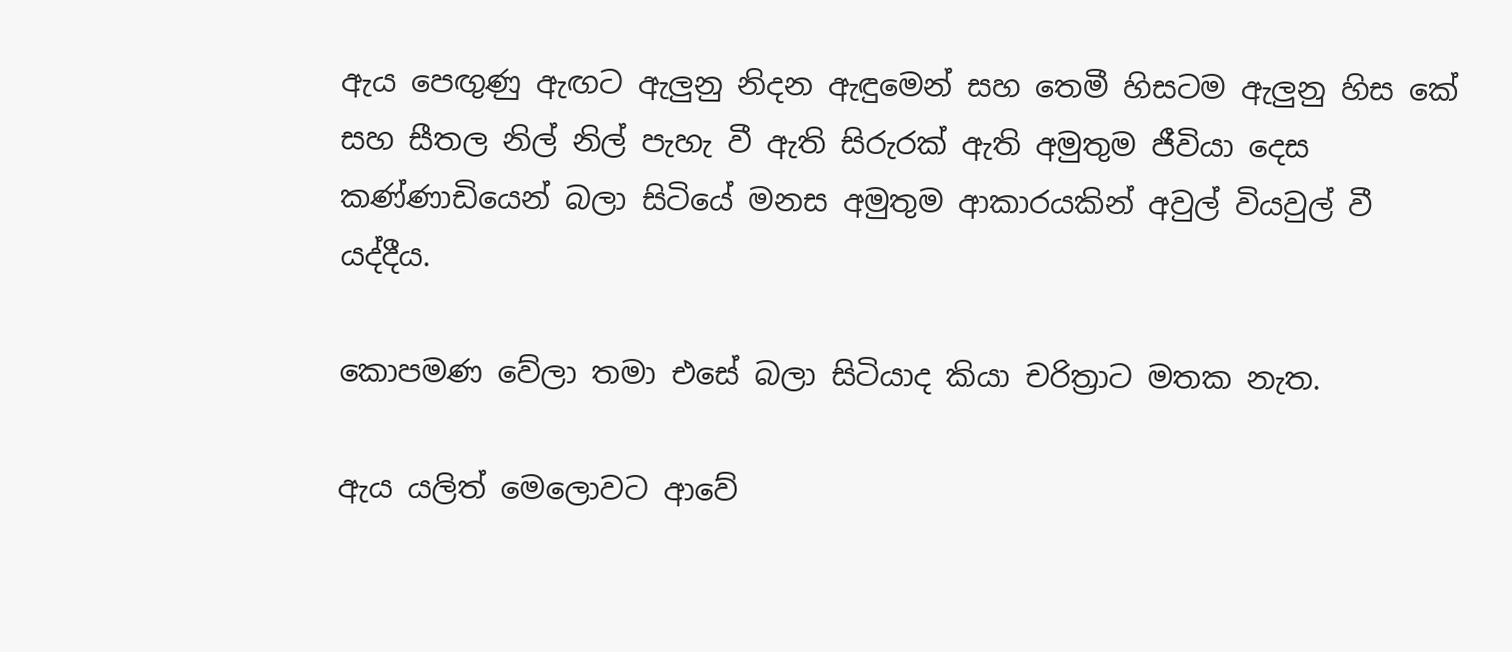ඇය පෙඟුණු ඇඟට ඇලුනු නිදන ඇඳුමෙන් සහ තෙමී හිසටම ඇලුනු හිස කේ සහ සීතල නිල් නිල් පැහැ වී ඇති සිරුරක් ඇති අමුතුම ජීවියා දෙස කණ්ණාඩියෙන් බලා සිටියේ මනස අමුතුම ආකාරයකින් අවුල් වියවුල් වී යද්දීය.

කොපමණ වේලා තමා එසේ බලා සිටියාද කියා චරිත්‍රාට මතක නැත.

ඇය යලිත් මෙලොවට ආවේ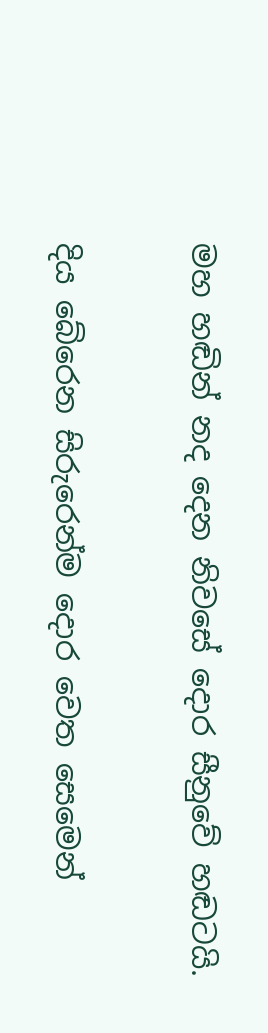මහ හඬින් නද දෙන නිවසේ දොර සීනුවේ හඬටයි.

දිය බේරෙන සිරුරෙන්ම දොර වෙත සෙමෙන්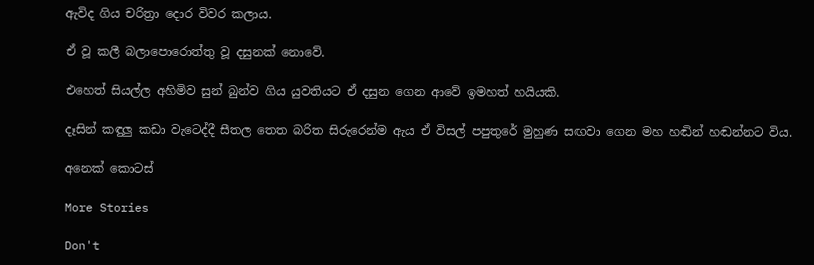ඇවිද ගිය චරිත්‍රා දොර විවර කලාය.

ඒ වූ කලී බලාපොරොත්තු වූ දසුනක් නොවේ.

එහෙත් සියල්ල අහිමිව සුන් බුන්ව ගිය යුවතියට ඒ දසුන ගෙන ආවේ ඉමහත් හයියකි.

දෑසින් කඳුලු කඩා වැටෙද්දී සීතල තෙත බරිත සිරුරෙන්ම ඇය ඒ විසල් පපුතුරේ මුහුණ සඟවා ගෙන මහ හඬින් හඬන්නට විය.

අනෙක් කොටස්

More Stories

Don't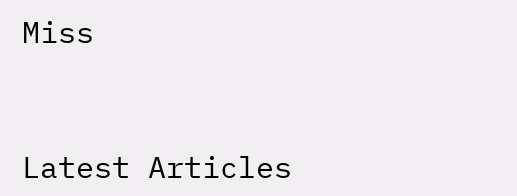Miss


Latest Articles